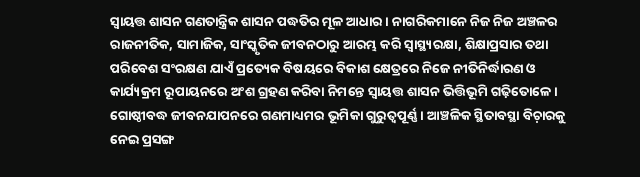ସ୍ଵାୟତ୍ତ ଶାସନ ଗଣତାନ୍ତ୍ରିକ ଶାସନ ପଦ୍ଧତିର ମୂଳ ଆଧାର । ନାଗରିକମାନେ ନିଜ ନିଜ ଅଞ୍ଚଳର ରାଜନୀତିକ, ସାମାଜିକ, ସାଂସ୍କୃତିକ ଜୀବନଠାରୁ ଆରମ୍ଭ କରି ସ୍ଵାସ୍ଥ୍ୟରକ୍ଷା, ଶିକ୍ଷାପ୍ରସାର ତଥା ପରିବେଶ ସଂରକ୍ଷଣ ଯାଏଁ ପ୍ରତ୍ୟେକ ବିଷୟରେ ବିକାଶ କ୍ଷେତ୍ରରେ ନିଜେ ନୀତିନିର୍ଦ୍ଧାରଣ ଓ କାର୍ଯ୍ୟକ୍ରମ ରୂପାୟନରେ ଅଂଶ ଗ୍ରହଣ କରିବା ନିମନ୍ତେ ସ୍ଵାୟତ୍ତ ଶାସନ ଭିତ୍ତିଭୂମି ଗଢ଼ିତୋଳେ । ଗୋଷ୍ଠୀବଦ୍ଧ ଜୀବନଯାପନରେ ଗଣମାଧ୍ୟମର ଭୂମିକା ଗୁରୁତ୍ଵପୂର୍ଣ୍ଣ । ଆଞ୍ଚଳିକ ସ୍ଥିତାବସ୍ଥା ବିଚ଼ାରକୁ ନେଇ ପ୍ରସଙ୍ଗ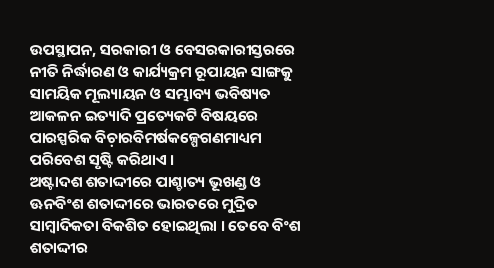ଉପସ୍ଥାପନ, ସରକାରୀ ଓ ବେସରକାରୀସ୍ତରରେ ନୀତି ନିର୍ଦ୍ଧାରଣ ଓ କାର୍ଯ୍ୟକ୍ରମ ରୂପାୟନ ସାଙ୍ଗକୁ ସାମୟିକ ମୂଲ୍ୟାୟନ ଓ ସମ୍ଭାବ୍ୟ ଭବିଷ୍ୟତ ଆକଳନ ଇତ୍ୟାଦି ପ୍ରତ୍ୟେକଟି ବିଷୟରେ ପାରସ୍ପରିକ ବିଚ଼ାରବିମର୍ଷକଳ୍ପେଗଣମାଧ୍ୟମ ପରିବେଶ ସୃଷ୍ଟି କରିଥାଏ ।
ଅଷ୍ଟାଦଶ ଶତାଦ୍ଦୀରେ ପାଶ୍ଚାତ୍ୟ ଭୂଖଣ୍ଡ ଓ ଊନବିଂଶ ଶତାଦ୍ଦୀରେ ଭାରତରେ ମୁଦ୍ରିତ ସାମ୍ୱାଦିକତା ବିକଶିତ ହୋଇଥିଲା । ତେବେ ବିଂଶ ଶତାଦ୍ଦୀର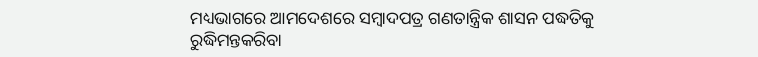ମଧ୍ୟଭାଗରେ ଆମଦେଶରେ ସମ୍ୱାଦପତ୍ର ଗଣତାନ୍ତ୍ରିକ ଶାସନ ପଦ୍ଧତିକୁ ରୁଦ୍ଧିମନ୍ତକରିବା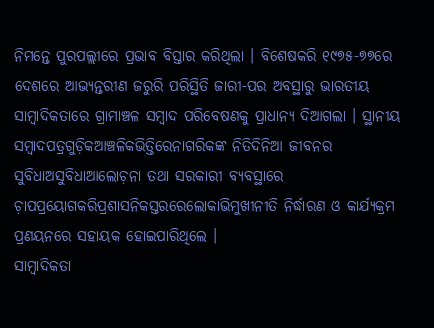ନିମନ୍ତେ ପୁରପଲ୍ଲୀରେ ପ୍ରଭାବ ବିସ୍ତାର କରିଥିଲା । ବିଶେଷକରି ୧୯୭୫-୭୭ରେ ଦେଶରେ ଆଭ୍ୟନ୍ତରୀଣ ଜରୁରି ପରିସ୍ଥିତି ଜାରୀ-ପର ଅବସ୍ଥାରୁ ଭାରତୀୟ ସାମ୍ୱାଦିକତାରେ ଗ୍ରାମାଞ୍ଚଳ ସମ୍ୱାଦ ପରିବେଷଣକୁ ପ୍ରାଧାନ୍ୟ ଦିଆଗଲା । ସ୍ଥାନୀୟ ସମ୍ୱାଦପତ୍ରଗୁଡ଼ିକଆଞ୍ଚଳିକଭିତ୍ତିରେନାଗରିକଙ୍କ ନିତିଦିନିଆ ଜୀବନର ସୁବିଧାଅସୁବିଧାଆଲୋଚ଼ନା ତଥା ସରକାରୀ ବ୍ୟବସ୍ଥାରେ ଚ଼ାପପ୍ରୟୋଗକରିପ୍ରଶାସନିକସ୍ତରରେଲୋକାଭିମୁଖୀନୀତି ନିର୍ଦ୍ଧାରଣ ଓ କାର୍ଯ୍ୟକ୍ରମ ପ୍ରଣୟନରେ ସହାୟକ ହୋଇପାରିଥିଲେ ।
ସାମ୍ୱାଦିକତା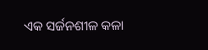ଏକ ସର୍ଜନଶୀଳ କଳା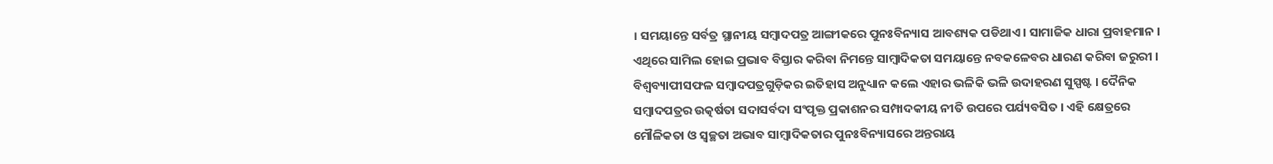। ସମୟାନ୍ତେ ସର୍ବତ୍ର ସ୍ଥାନୀୟ ସମ୍ୱାଦପତ୍ର ଆଙ୍ଗୀକରେ ପୁନଃବିନ୍ୟାସ ଆବଶ୍ୟକ ପଡିଥାଏ । ସାମାଜିକ ଧାରା ପ୍ରବାହମାନ । ଏଥିରେ ସାମିଲ ହୋଇ ପ୍ରଭାବ ବିସ୍ତାର କରିବା ନିମନ୍ତେ ସାମ୍ୱାଦିକତା ସମୟାନ୍ତେ ନବକଳେବର ଧାରଣ କରିବା ଜରୁରୀ । ବିଶ୍ୱବ୍ୟାପୀସଫଳ ସମ୍ୱାଦପତ୍ରଗୁଡ଼ିକର ଇତିହାସ ଅନୁଧ୍ୟାନ କଲେ ଏହାର ଭଳିକି ଭଳି ଉଦାହରଣ ସୁସ୍ପଷ୍ଟ । ଦୈନିକ ସମ୍ୱାଦପତ୍ରର ଉତ୍କର୍ଷତା ସଦାସର୍ବଦା ସଂପୃକ୍ତ ପ୍ରକାଶନର ସମ୍ପାଦକୀୟ ନୀତି ଉପରେ ପର୍ଯ୍ୟବସିତ । ଏହି କ୍ଷେତ୍ରରେ ମୌଳିକତା ଓ ସ୍ୱଚ୍ଛତା ଅଭାବ ସାମ୍ୱାଦିକତାର ପୁନଃବିନ୍ୟାସରେ ଅନ୍ତରାୟ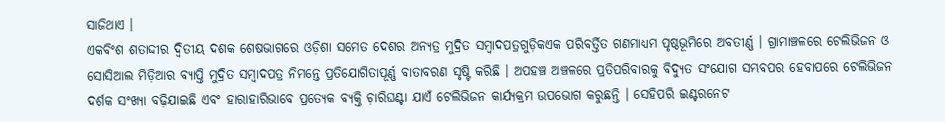ସାଜିଥାଏ ।
ଏକବିଂଶ ଶତାଦ୍ଦୀର ଦ୍ୱିତୀୟ ଦଶକ ଶେଷଭାଗରେ ଓଡ଼ିଶା ସମେତ ଦେଶର ଅନ୍ୟତ୍ର ମୁଦ୍ରିତ ସମ୍ୱାଦପତ୍ରଗୁଡ଼ିକଏକ ପରିବର୍ତ୍ତିତ ଗଣମାଧ୍ୟମ ପୃଷ୍ଠଭୂମିରେ ଅବତୀର୍ଣ୍ଣ । ଗ୍ରାମାଞ୍ଚଳରେ ଟେଲିଭିଜନ ଓ ସୋସିଆଲ ମିଡ଼ିଆର ବ୍ୟାପ୍ତି ମୁଦ୍ରିତ ସମ୍ୱାଦପତ୍ର ନିମନ୍ତେ ପ୍ରତିଯୋଗିତାପୂର୍ଣ୍ଣ ବାତାବରଣ ସୃଷ୍ଟି କରିଛି । ଅପହଞ୍ଚ ଅଞ୍ଚଳରେ ପ୍ରତିପରିବାରକୁ ବିଦ୍ୟୁତ ସଂଯୋଗ ସମ୍ଭବପର ହେବାପରେ ଟେଲିଭିଜନ ଦର୍ଶକ ସଂଖ୍ୟା ବଢ଼ିଯାଇଛି ଏବଂ ହାରାହାରିଭାବେ ପ୍ରତ୍ୟେକ ବ୍ୟକ୍ତି ଚ଼ାରିଘଣ୍ଟା ଯାଏଁ ଟେଲିଭିଜନ କାର୍ଯ୍ୟକ୍ରମ ଉପଭୋଗ କରୁଛନ୍ତି । ସେହିପରି ଇଣ୍ଟରନେଟ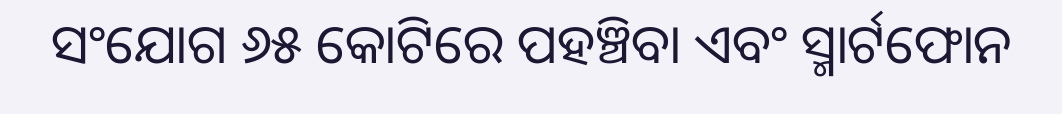ସଂଯୋଗ ୬୫ କୋଟିରେ ପହଞ୍ଚିବା ଏବଂ ସ୍ମାର୍ଟଫୋନ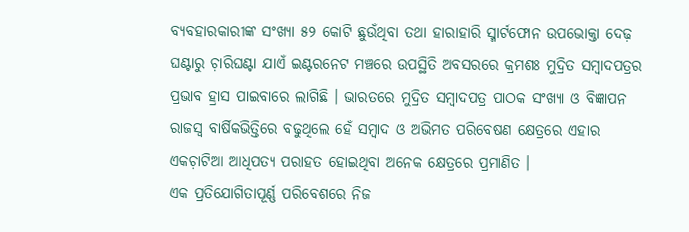ବ୍ୟବହାରକାରୀଙ୍କ ସଂଖ୍ୟା ୫୨ କୋଟି ଛୁଉଁଥିବା ତଥା ହାରାହାରି ସ୍ମାର୍ଟଫୋନ ଉପଭୋକ୍ତା ଦେଢ଼ ଘଣ୍ଟାରୁ ଚ଼ାରିଘଣ୍ଟା ଯାଏଁ ଇଣ୍ଟରନେଟ ମଞ୍ଚରେ ଉପସ୍ଥିତି ଅବସରରେ କ୍ରମଶଃ ମୁଦ୍ରିତ ସମ୍ୱାଦପତ୍ରର ପ୍ରଭାବ ହ୍ରାସ ପାଇବାରେ ଲାଗିଛି । ଭାରତରେ ମୁଦ୍ରିତ ସମ୍ୱାଦପତ୍ର ପାଠକ ସଂଖ୍ୟା ଓ ବିଜ୍ଞାପନ ରାଜସ୍ୱ ବାର୍ଷିକଭିତ୍ତିରେ ବଢୁଥିଲେ ହେଁ ସମ୍ୱାଦ ଓ ଅଭିମତ ପରିବେଷଣ କ୍ଷେତ୍ରରେ ଏହାର ଏକଚ଼ାଟିଆ ଆଧିପତ୍ୟ ପରାହତ ହୋଇଥିବା ଅନେକ କ୍ଷେତ୍ରରେ ପ୍ରମାଣିତ ।
ଏକ ପ୍ରତିଯୋଗିତାପୂର୍ଣ୍ଣ ପରିବେଶରେ ନିଜ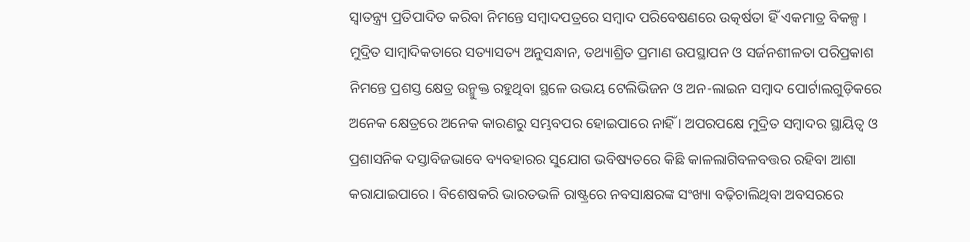ସ୍ୱାତନ୍ତ୍ର୍ୟ ପ୍ରତିପାଦିତ କରିବା ନିମନ୍ତେ ସମ୍ୱାଦପତ୍ରରେ ସମ୍ୱାଦ ପରିବେଷଣରେ ଉତ୍କର୍ଷତା ହିଁ ଏକମାତ୍ର ବିକଳ୍ପ । ମୁଦ୍ରିତ ସାମ୍ୱାଦିକତାରେ ସତ୍ୟାସତ୍ୟ ଅନୁସନ୍ଧାନ, ତଥ୍ୟାଶ୍ରିତ ପ୍ରମାଣ ଉପସ୍ଥାପନ ଓ ସର୍ଜନଶୀଳତା ପରିପ୍ରକାଶ ନିମନ୍ତେ ପ୍ରଶସ୍ତ କ୍ଷେତ୍ର ଉନ୍ମୁକ୍ତ ରହୁଥିବା ସ୍ଥଳେ ଉଭୟ ଟେଲିଭିଜନ ଓ ଅନ-ଲାଇନ ସମ୍ୱାଦ ପୋର୍ଟାଲଗୁଡ଼ିକରେ ଅନେକ କ୍ଷେତ୍ରରେ ଅନେକ କାରଣରୁ ସମ୍ଭବପର ହୋଇପାରେ ନାହିଁ । ଅପରପକ୍ଷେ ମୁଦ୍ରିତ ସମ୍ୱାଦର ସ୍ଥାୟିତ୍ୱ ଓ ପ୍ରଶାସନିକ ଦସ୍ତାବିଜଭାବେ ବ୍ୟବହାରର ସୁଯୋଗ ଭବିଷ୍ୟତରେ କିଛି କାଳଲାଗିବଳବତ୍ତର ରହିବା ଆଶା କରାଯାଇପାରେ । ବିଶେଷକରି ଭାରତଭଳି ରାଷ୍ଟ୍ରରେ ନବସାକ୍ଷରଙ୍କ ସଂଖ୍ୟା ବଢ଼ିଚାଲିଥିବା ଅବସରରେ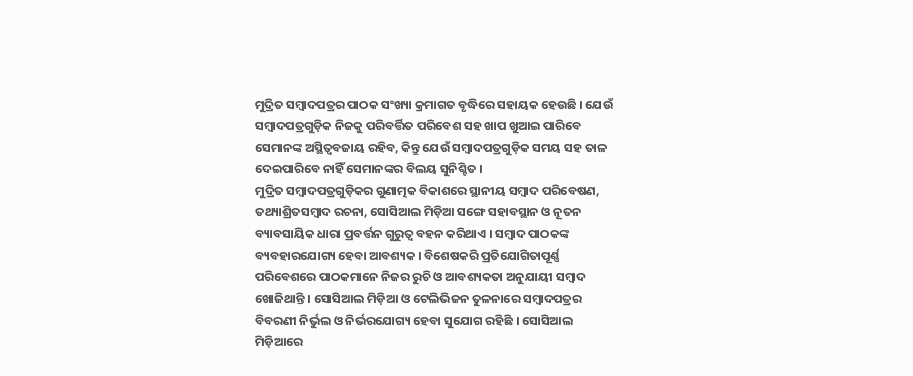ମୁଦ୍ରିତ ସମ୍ୱାଦପତ୍ରର ପାଠକ ସଂଖ୍ୟା କ୍ରମାଗତ ବୃଦ୍ଧିରେ ସହାୟକ ହେଉଛି । ଯେଉଁ ସମ୍ୱାଦପତ୍ରଗୁଡ଼ିକ ନିଜକୁ ପରିବର୍ତ୍ତିତ ପରିବେଶ ସହ ଖାପ ଖୁଆଇ ପାରିବେ ସେମାନଙ୍କ ଅସ୍ଥିତ୍ୱବଜାୟ ରହିବ, କିନ୍ତୁ ଯେଉଁ ସମ୍ୱାଦପତ୍ରଗୁଡ଼ିକ ସମୟ ସହ ତାଳ ଦେଇପାରିବେ ନାହିଁ ସେମାନଙ୍କର ବିଲୟ ସୁନିଶ୍ଚିତ ।
ମୁଦ୍ରିତ ସମ୍ୱାଦପତ୍ରଗୁଡ଼ିକର ଗୁଣାତ୍ମକ ବିକାଶରେ ସ୍ଥାନୀୟ ସମ୍ୱାଦ ପରିବେଷଣ, ତଥ୍ୟାଶ୍ରିତସମ୍ୱାଦ ରଚନା, ସୋସିଆଲ ମିଡ଼ିଆ ସଙ୍ଗେ ସହାବସ୍ଥାନ ଓ ନୂତନ ବ୍ୟାବସାୟିକ ଧାରା ପ୍ରବର୍ତ୍ତନ ଗୁରୁତ୍ୱ ବହନ କରିଥାଏ । ସମ୍ୱାଦ ପାଠକଙ୍କ ବ୍ୟବହାରଯୋଗ୍ୟ ହେବା ଆବଶ୍ୟକ । ବିଶେଷକରି ପ୍ରତିଯୋଗିତାପୂର୍ଣ୍ଣ ପରିବେଶରେ ପାଠକମାନେ ନିଜର ରୁଚି ଓ ଆବଶ୍ୟକତା ଅନୁଯାୟୀ ସମ୍ୱାଦ ଖୋଜିଥାନ୍ତି । ସୋସିଆଲ ମିଡ଼ିଆ ଓ ଟେଲିଭିଜନ ତୁଳନାରେ ସମ୍ୱାଦପତ୍ରର ବିବରଣୀ ନିର୍ଭୁଲ ଓ ନିର୍ଭରଯୋଗ୍ୟ ହେବା ସୁଯୋଗ ରହିଛି । ସୋସିଆଲ ମିଡ଼ିଆରେ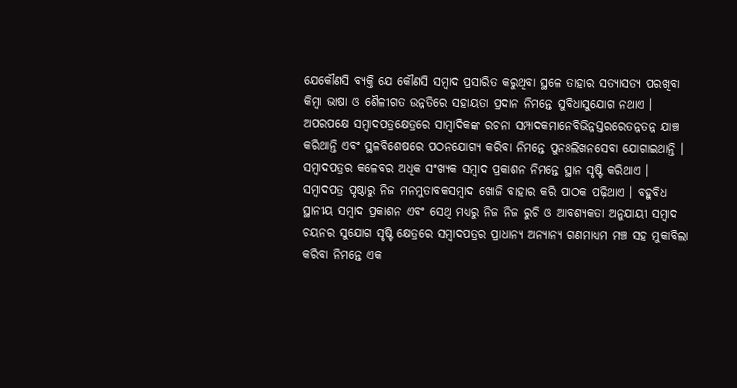ଯେକୌଣସି ବ୍ୟକ୍ତି ଯେ କୌଣସି ସମ୍ୱାଦ ପ୍ରସାରିତ କରୁଥିବା ସ୍ଥଳେ ତାହାର ସତ୍ୟାସତ୍ୟ ପରଖିବା କିମ୍ୱା ଭାଷା ଓ ଶୈଳୀଗତ ଉନ୍ନତିରେ ସହାୟତା ପ୍ରଦାନ ନିମନ୍ତେ ସୁବିଧାସୁଯୋଗ ନଥାଏ । ଅପରପକ୍ଷେ ସମ୍ୱାଦପତ୍ରକ୍ଷେତ୍ରରେ ସାମ୍ୱାଦିକଙ୍କ ରଚନା ସମ୍ପାଦକମାନେବିଭିନ୍ନସ୍ତରରେତନ୍ନତନ୍ନ ଯାଞ୍ଚ କରିଥାନ୍ତି ଏବଂ ସ୍ଥଳବିଶେଷରେ ପଠନଯୋଗ୍ୟ କରିବା ନିମନ୍ତେ ପୁନଃଲିଖନସେବା ଯୋଗାଇଥାନ୍ତି ।
ସମ୍ୱାଦପତ୍ରର କଳେବର ଅଧିକ ସଂଖ୍ୟକ ସମ୍ୱାଦ ପ୍ରକାଶନ ନିମନ୍ତେ ସ୍ଥାନ ସୃଷ୍ଟି କରିଥାଏ । ସମ୍ୱାଦପତ୍ର ପୃଷ୍ଠାରୁ ନିଜ ମନମୁତାବକସମ୍ୱାଦ ଖୋଜି ବାହାର କରି ପାଠକ ପଢ଼ିଥାଏ । ବହୁବିଧ ସ୍ଥାନୀୟ ସମ୍ୱାଦ ପ୍ରକାଶନ ଏବଂ ସେଥି ମଧ୍ୟରୁ ନିଜ ନିଜ ରୁଚି ଓ ଆବଶ୍ୟକତା ଅନୁଯାୟୀ ସମ୍ୱାଦ ଚୟନର ସୁଯୋଗ ସୃଷ୍ଟି କ୍ଷେତ୍ରରେ ସମ୍ୱାଦପତ୍ରର ପ୍ରାଧାନ୍ୟ ଅନ୍ୟାନ୍ୟ ଗଣମାଧ୍ୟମ ମଞ୍ଚ ସହ ମୁକାବିଲା କରିବା ନିମନ୍ତେ ଏକ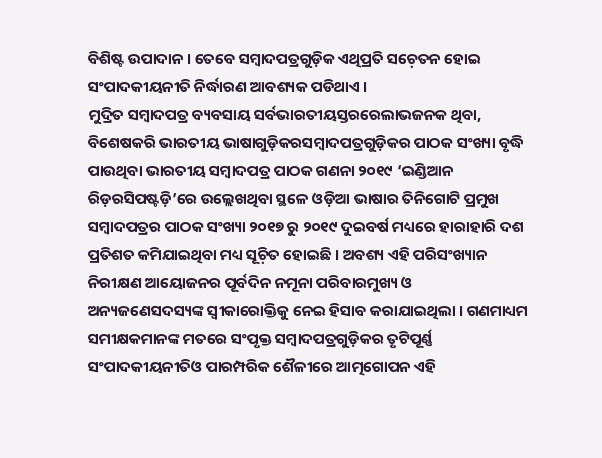ବିଶିଷ୍ଟ ଉପାଦାନ । ତେବେ ସମ୍ୱାଦପତ୍ରଗୁଡ଼ିକ ଏଥିପ୍ରତି ସଚ଼େତନ ହୋଇ ସଂପାଦକୀୟନୀତି ନିର୍ଦ୍ଧାରଣ ଆବଶ୍ୟକ ପଡିଥାଏ ।
ମୁଦ୍ରିତ ସମ୍ୱାଦପତ୍ର ବ୍ୟବସାୟ ସର୍ବଭାରତୀୟସ୍ତରରେଲାଭଜନକ ଥିବା, ବିଶେଷକରି ଭାରତୀୟ ଭାଷାଗୁଡ଼ିକରସମ୍ୱାଦପତ୍ରଗୁଡ଼ିକର ପାଠକ ସଂଖ୍ୟା ବୃଦ୍ଧି ପାଉଥିବା ଭାରତୀୟ ସମ୍ୱାଦପତ୍ର ପାଠକ ଗଣନା ୨୦୧୯ ‘ଇଣ୍ଡିଆନ ରିଡ଼ରସିପଷ୍ଟଡ଼ି’ରେ ଉଲ୍ଲେଖଥିବା ସ୍ଥଳେ ଓଡ଼ିଆ ଭାଷାର ତିନିଗୋଟି ପ୍ରମୁଖ ସମ୍ୱାଦପତ୍ରର ପାଠକ ସଂଖ୍ୟା ୨୦୧୭ ରୁ ୨୦୧୯ ଦୁଇବର୍ଷ ମଧ୍ୟରେ ହାରାହାରି ଦଶ ପ୍ରତିଶତ କମିଯାଇଥିବା ମଧ୍ୟ ସୂଚ଼ିତ ହୋଇଛି । ଅବଶ୍ୟ ଏହି ପରିସଂଖ୍ୟାନ ନିରୀକ୍ଷଣ ଆୟୋଜନର ପୂର୍ବଦିନ ନମୂନା ପରିବାରମୁଖ୍ୟ ଓ ଅନ୍ୟଜଣେସଦସ୍ୟଙ୍କ ସ୍ୱୀକାରୋକ୍ତିକୁ ନେଇ ହିସାବ କରାଯାଇଥିଲା । ଗଣମାଧ୍ୟମ ସମୀକ୍ଷକମାନଙ୍କ ମତରେ ସଂପୃକ୍ତ ସମ୍ୱାଦପତ୍ରଗୁଡ଼ିକର ତୃଟିପୂର୍ଣ୍ଣ ସଂପାଦକୀୟନୀତିଓ ପାରମ୍ପରିକ ଶୈଳୀରେ ଆତ୍ମଗୋପନ ଏହି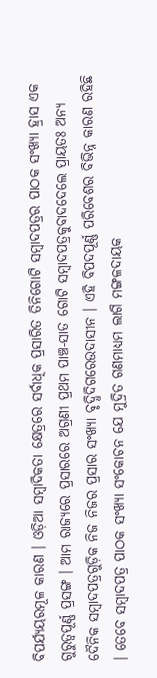ବିପର୍ଯ୍ୟୟରମୂଳ କାରଣ । ଓଡ଼ିଆ ସମ୍ୱାଦିକତା କ୍ଷେତ୍ରରେ ସର୍ବାଧିକ ପ୍ରସାରିତ ତିନିଗୋଟି ସମ୍ୱାଦପତ୍ରର ପାଠକ ସଂଖ୍ୟା ହ୍ରାସ ଏକ ଗୁରୁତ୍ୱପୂର୍ଣ୍ଣ ପ୍ରସଙ୍ଗ । ଆମ ରାଜ୍ୟରେ ପ୍ରସାରରେ ଅଗ୍ରଣୀ ପ୍ରଥମ ପାଞ୍ଚ-ସାତ ଗୋଟି ସମ୍ୱାଦପତ୍ରକୁବାଦଦେଲେ ପ୍ରାୟତଃ ଅନ୍ୟ ଦୈନିକ ସମ୍ୱାଦପତ୍ରଗୁଡ଼ିକ ନିଜ ନିଜର ପ୍ରସାର ସଂଖ୍ୟା ବୃଦ୍ଧିଦିଗରେଉଦାସୀନ । ଏହି ବିପଦପୂର୍ଣ୍ଣ ପରିବେଶର ବିଭିନ୍ନ କାରଣ ରହିଛି । ତେବେ ସମ୍ୱାଦପତ୍ର ପାଠକ ସଂଖ୍ୟା ସଂକୋଚନ ଯେ ମୁଦ୍ରିତ ଗଣମାଧ୍ୟମ ଲାଗି ମଙ୍ଗଳଦାୟକ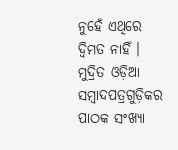ନୁହେଁ ଏଥିରେ ଦ୍ୱିମତ ନାହିଁ ।
ମୁଦ୍ରିତ ଓଡ଼ିଆ ସମ୍ୱାଦପତ୍ରଗୁଡ଼ିକର ପାଠକ ସଂଖ୍ୟା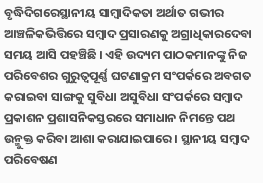ବୃଦ୍ଧିଦିଗରେସ୍ଥାନୀୟ ସାମ୍ୱାଦିକତା ଅର୍ଥାତ ଗଭୀର ଆଞ୍ଚଳିକଭିତ୍ତିରେ ସମ୍ୱାଦ ପ୍ରସାରଣକୁ ଅଗ୍ରାଧିକାରଦେବା ସମୟ ଆସି ପହଞ୍ଚିଛି । ଏହି ଉଦ୍ୟମ ପାଠକମାନଙ୍କୁ ନିଜ ପରିବେଶର ଗୁରୁତ୍ୱପୂର୍ଣ୍ଣ ଘଟଣାକ୍ରମ ସଂପର୍କରେ ଅବଗତ କରାଇବା ସାଙ୍ଗକୁ ସୁବିଧା ଅସୁବିଧା ସଂପର୍କରେ ସମ୍ୱାଦ ପ୍ରକାଶନ ପ୍ରଶାସନିକସ୍ତରରେ ସମାଧାନ ନିମନ୍ତେ ପଥ ଉନ୍ମୁକ୍ତ କରିବା ଆଶା କରାଯାଇପାରେ । ସ୍ଥାନୀୟ ସମ୍ୱାଦ ପରିବେଷଣ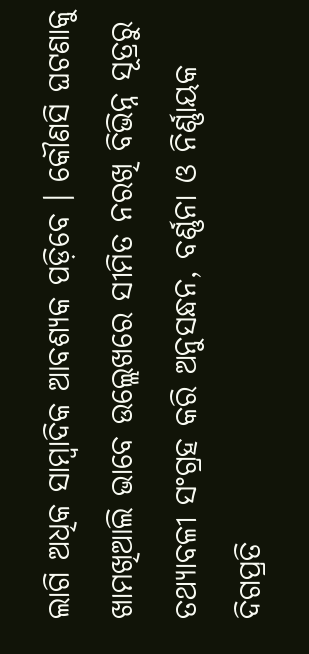ଲାଗି ଅଧିକ ସାମ୍ୱାଦିକ ଆବଶ୍ୟକ ପଡ଼ିବେ । କୌଣସି ଘଟଣାକୁ ଖାମଖିଆଲି ଭାବେ ଉଲ୍ଲେଖରେ ସୀମିତ ନରଖି ବିଭିନ୍ନ ସୂତ୍ରରୁ ତଥ୍ୟାବଳୀ ସଂଗ୍ରହ କରି ଅନୁସନ୍ଧନ, ବର୍ଣ୍ଣନା ଓ ନିର୍ଣ୍ଣାୟକ ଦିଗପ୍ରତି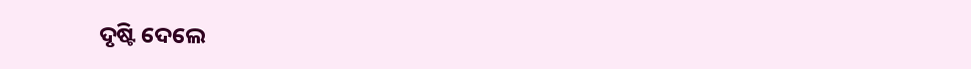ଦୃଷ୍ଟି ଦେଲେ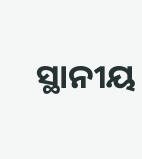ସ୍ଥାନୀୟ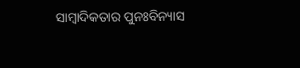ସାମ୍ୱାଦିକତାର ପୁନଃବିନ୍ୟାସ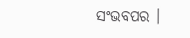ସଂଭବପର ।